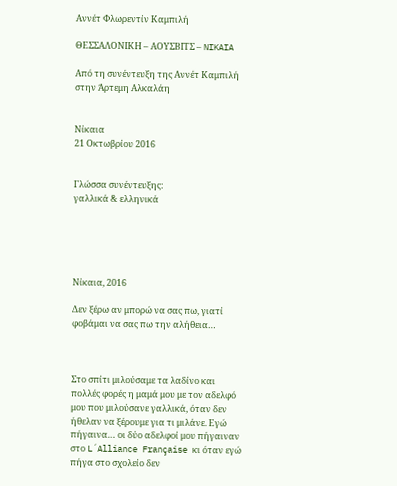Αννέτ Φλωρεντίν Καμπιλή

ΘΕΣΣΑΛΟΝΙΚΗ – ΑΟΥΣΒΙΤΣ – NIKAIA

Από τη συνέντευξη της Αννέτ Καμπιλή στην Άρτεμη Αλκαλάη


Νίκαια
21 Οκτωβρίου 2016


Γλώσσα συνέντευξης:
γαλλικά & ελληνικά





Νίκαια, 2016

Δεν ξέρω αν μπορώ να σας πω, γιατί φοβάμαι να σας πω την αλήθεια…



Στο σπίτι μιλούσαμε τα λαδίνο και πολλές φορές η μαμά μου με τον αδελφό μου που μιλούσανε γαλλικά, όταν δεν ήθελαν να ξέρουμε για τι μιλάνε. Εγώ πήγαινα… οι δύο αδελφοί μου πήγαιναν στο L´Alliance Française κι όταν εγώ πήγα στο σχολείο δεν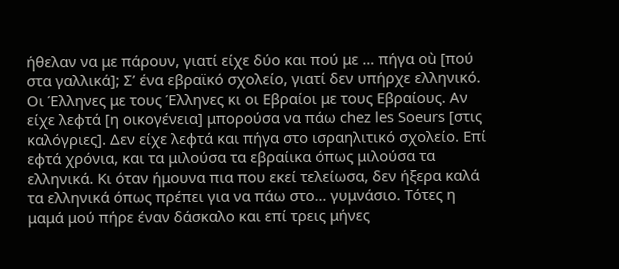ήθελαν να με πάρουν, γιατί είχε δύο και πού με … πήγα où [πού στα γαλλικά]; Σ’ ένα εβραϊκό σχολείο, γιατί δεν υπήρχε ελληνικό. Οι Έλληνες με τους Έλληνες κι οι Εβραίοι με τους Εβραίους. Αν είχε λεφτά [η οικογένεια] μπορούσα να πάω chez les Soeurs [στις καλόγριες]. Δεν είχε λεφτά και πήγα στο ισραηλιτικό σχολείο. Επί εφτά χρόνια, και τα μιλούσα τα εβραίικα όπως μιλούσα τα ελληνικά. Κι όταν ήμουνα πια που εκεί τελείωσα, δεν ήξερα καλά τα ελληνικά όπως πρέπει για να πάω στο… γυμνάσιο. Τότες η μαμά μού πήρε έναν δάσκαλο και επί τρεις μήνες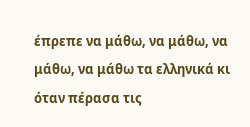έπρεπε να μάθω, να μάθω, να μάθω, να μάθω τα ελληνικά κι όταν πέρασα τις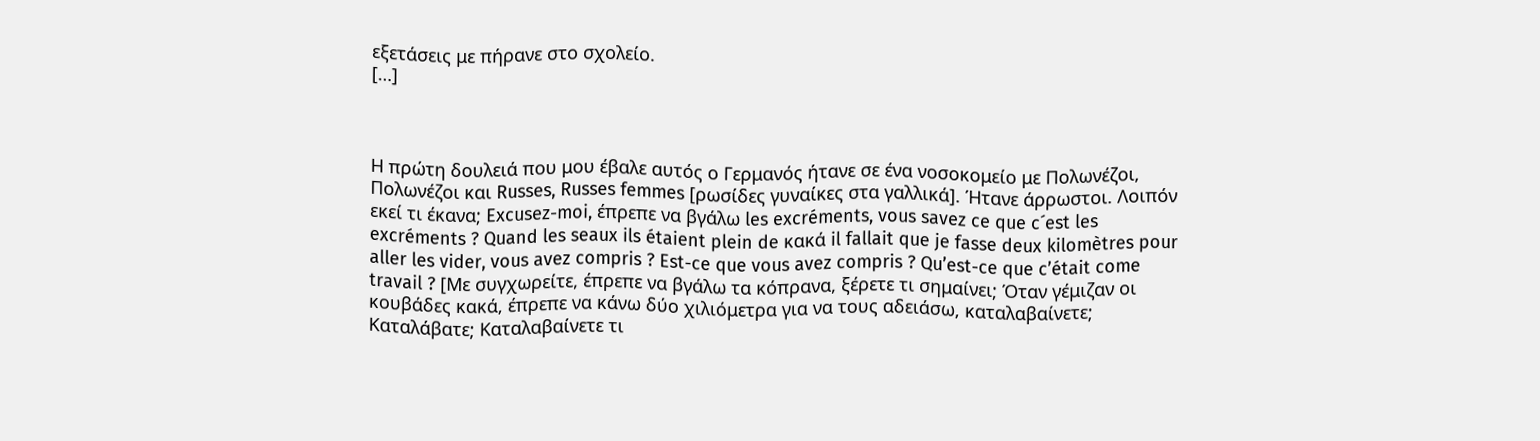εξετάσεις με πήρανε στο σχολείο.
[…]



Η πρώτη δουλειά που μου έβαλε αυτός ο Γερμανός ήτανε σε ένα νοσοκομείο με Πολωνέζοι, Πολωνέζοι και Russes, Russes femmes [ρωσίδες γυναίκες στα γαλλικά]. Ήτανε άρρωστοι. Λοιπόν εκεί τι έκανα; Excusez-moi, έπρεπε να βγάλω les excréments, vous savez ce que c´est les excréments ? Quand les seaux ils étaient plein de κακά il fallait que je fasse deux kilomètres pour aller les vider, vous avez compris ? Est-ce que vous avez compris ? Qu’est-ce que c’était come travail ? [Με συγχωρείτε, έπρεπε να βγάλω τα κόπρανα, ξέρετε τι σημαίνει; Όταν γέμιζαν οι κουβάδες κακά, έπρεπε να κάνω δύο χιλιόμετρα για να τους αδειάσω, καταλαβαίνετε; Καταλάβατε; Καταλαβαίνετε τι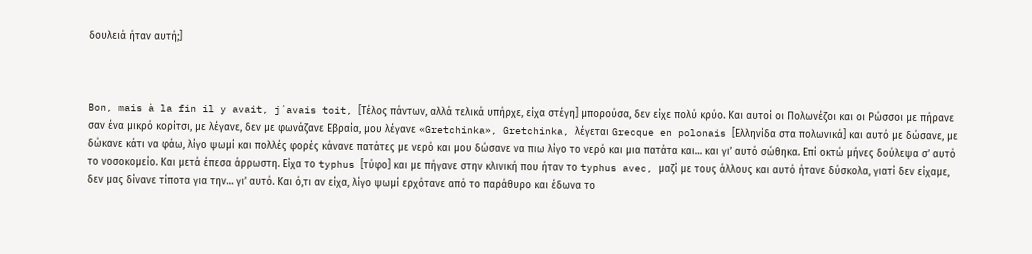δουλειά ήταν αυτή;]



Bon, mais à la fin il y avait, j´avais toit, [Τέλος πάντων, αλλά τελικά υπήρχε, είχα στέγη] μπορούσα, δεν είχε πολύ κρύο. Και αυτοί οι Πολωνέζοι και οι Ρώσσοι με πήρανε σαν ένα μικρό κορίτσι, με λέγανε, δεν με φωνάζανε Εβραία, μου λέγανε «Gretchinka», Gretchinka, λέγεται Grecque en polonais [Ελληνίδα στα πολωνικά] και αυτό με δώσανε, με δώκανε κάτι να φάω, λίγο ψωμί και πολλές φορές κάνανε πατάτες με νερό και μου δώσανε να πιω λίγο το νερό και μια πατάτα και… και γι’ αυτό σώθηκα. Επί οκτώ μήνες δούλεψα σ’ αυτό το νοσοκομείο. Και μετά έπεσα άρρωστη. Είχα το typhus [τύφο] και με πήγανε στην κλινική που ήταν το typhus avec, μαζί με τους άλλους και αυτό ήτανε δύσκολα, γιατί δεν είχαμε, δεν μας δίνανε τίποτα για την… γι’ αυτό. Και ό,τι αν είχα, λίγο ψωμί ερχότανε από το παράθυρο και έδωνα το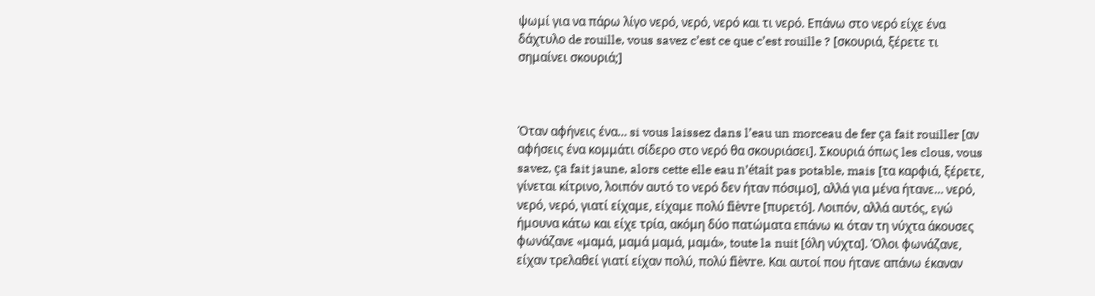ψωμί για να πάρω λίγο νερό, νερό, νερό και τι νερό. Επάνω στο νερό είχε ένα δάχτυλο de rouille, vous savez c’est ce que c’est rouille ? [σκουριά, ξέρετε τι σημαίνει σκουριά;]



Όταν αφήνεις ένα… si vous laissez dans l’eau un morceau de fer ça fait rouiller [αν αφήσεις ένα κομμάτι σίδερο στο νερό θα σκουριάσει]. Σκουριά όπως les clous, vous savez, ça fait jaune, alors cette elle eau n’était pas potable, mais [τα καρφιά, ξέρετε, γίνεται κίτρινο, λοιπόν αυτό το νερό δεν ήταν πόσιμο], αλλά για μένα ήτανε… νερό, νερό, νερό, γιατί είχαμε, είχαμε πολύ fièvre [πυρετό]. Λοιπόν, αλλά αυτός, εγώ ήμουνα κάτω και είχε τρία, ακόμη δύο πατώματα επάνω κι όταν τη νύχτα άκουσες φωνάζανε «μαμά, μαμά μαμά, μαμά», toute la nuit [όλη νύχτα]. Όλοι φωνάζανε, είχαν τρελαθεί γιατί είχαν πολύ, πολύ fièvre. Και αυτοί που ήτανε απάνω έκαναν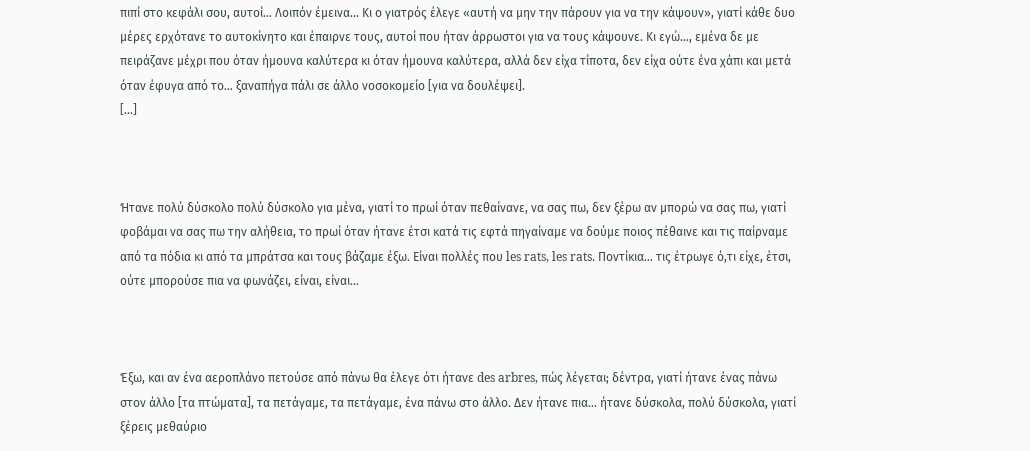πιπί στο κεφάλι σου, αυτοί… Λοιπόν έμεινα… Κι ο γιατρός έλεγε «αυτή να μην την πάρουν για να την κάψουν», γιατί κάθε δυο μέρες ερχότανε το αυτοκίνητο και έπαιρνε τους, αυτοί που ήταν άρρωστοι για να τους κάψουνε. Κι εγώ…, εμένα δε με πειράζανε μέχρι που όταν ήμουνα καλύτερα κι όταν ήμουνα καλύτερα, αλλά δεν είχα τίποτα, δεν είχα ούτε ένα χάπι και μετά όταν έφυγα από το… ξαναπήγα πάλι σε άλλο νοσοκομείο [για να δουλέψει].
[…]



Ήτανε πολύ δύσκολο πολύ δύσκολο για μένα, γιατί το πρωί όταν πεθαίνανε, να σας πω, δεν ξέρω αν μπορώ να σας πω, γιατί φοβάμαι να σας πω την αλήθεια, το πρωί όταν ήτανε έτσι κατά τις εφτά πηγαίναμε να δούμε ποιος πέθαινε και τις παίρναμε από τα πόδια κι από τα μπράτσα και τους βάζαμε έξω. Είναι πολλές που les rats, les rats. Ποντίκια… τις έτρωγε ό,τι είχε, έτσι, ούτε μπορούσε πια να φωνάζει, είναι, είναι…



Έξω, και αν ένα αεροπλάνο πετούσε από πάνω θα έλεγε ότι ήτανε des arbres, πώς λέγεται; δέντρα, γιατί ήτανε ένας πάνω στον άλλο [τα πτώματα], τα πετάγαμε, τα πετάγαμε, ένα πάνω στο άλλο. Δεν ήτανε πια… ήτανε δύσκολα, πολύ δύσκολα, γιατί ξέρεις μεθαύριο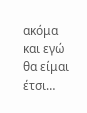ακόμα και εγώ θα είμαι έτσι…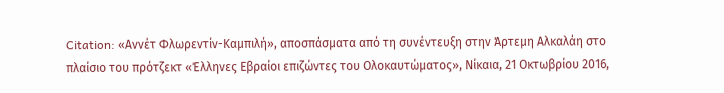Citation: «Αννέτ Φλωρεντίν-Καμπιλή», αποσπάσματα από τη συνέντευξη στην Άρτεμη Αλκαλάη στο πλαίσιο του πρότζεκτ «Έλληνες Εβραίοι επιζώντες του Ολοκαυτώματος», Νίκαια, 21 Οκτωβρίου 2016,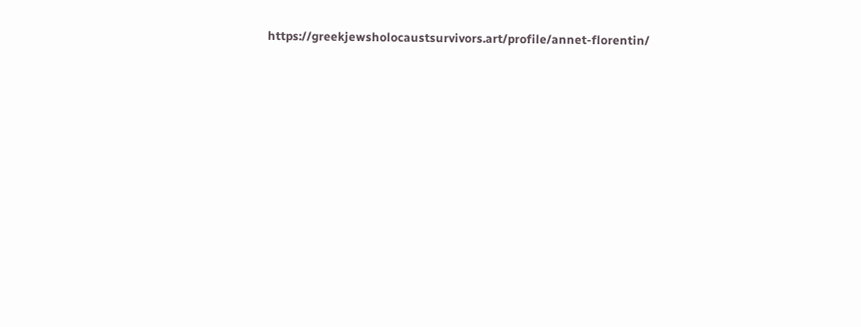https://greekjewsholocaustsurvivors.art/profile/annet-florentin/